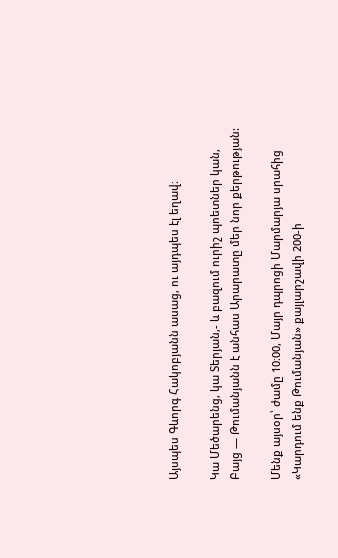Այսպես Գևորգ Հակոբյանն ասաց, ու այդպես էլ եղավ։

Կա Մեծարենց, կա Տերյան,- և բազում ուրիշ պոետներ կան,
Բայց — Թումանյանն է անհաս Արարատը մեր նոր քերթության:

Մենք այսօր՝ ժամը 10։00, Մայր դպրոցի Մարմարյա սրահից «Կարդում ենք Թումանյան» քայլարշավի 200-ի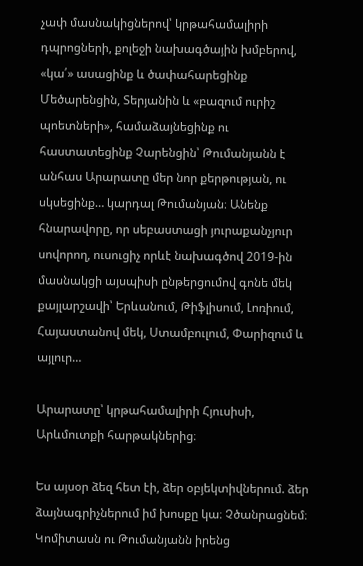չափ մասնակիցներով՝ կրթահամալիրի դպրոցների, քոլեջի նախագծային խմբերով, «կա՛» ասացինք և ծափահարեցինք Մեծարենցին, Տերյանին և «բազում ուրիշ պոետների», համաձայնեցինք ու հաստատեցինք Չարենցին՝ Թումանյանն է անհաս Արարատը մեր նոր քերթության, ու սկսեցինք… կարդալ Թումանյան։ Անենք հնարավորը, որ սեբաստացի յուրաքանչյուր սովորող, ուսուցիչ որևէ նախագծով 2019-ին մասնակցի այսպիսի ընթերցումով գոնե մեկ քայլարշավի՝ Երևանում, Թիֆլիսում, Լոռիում, Հայաստանով մեկ, Ստամբուլում, Փարիզում և այլուր…

Արարատը՝ կրթահամալիրի Հյուսիսի, Արևմուտքի հարթակներից։

Ես այսօր ձեզ հետ էի, ձեր օբյեկտիվներում. ձեր ձայնագրիչներում իմ խոսքը կա։ Չծանրացնեմ։ Կոմիտասն ու Թումանյանն իրենց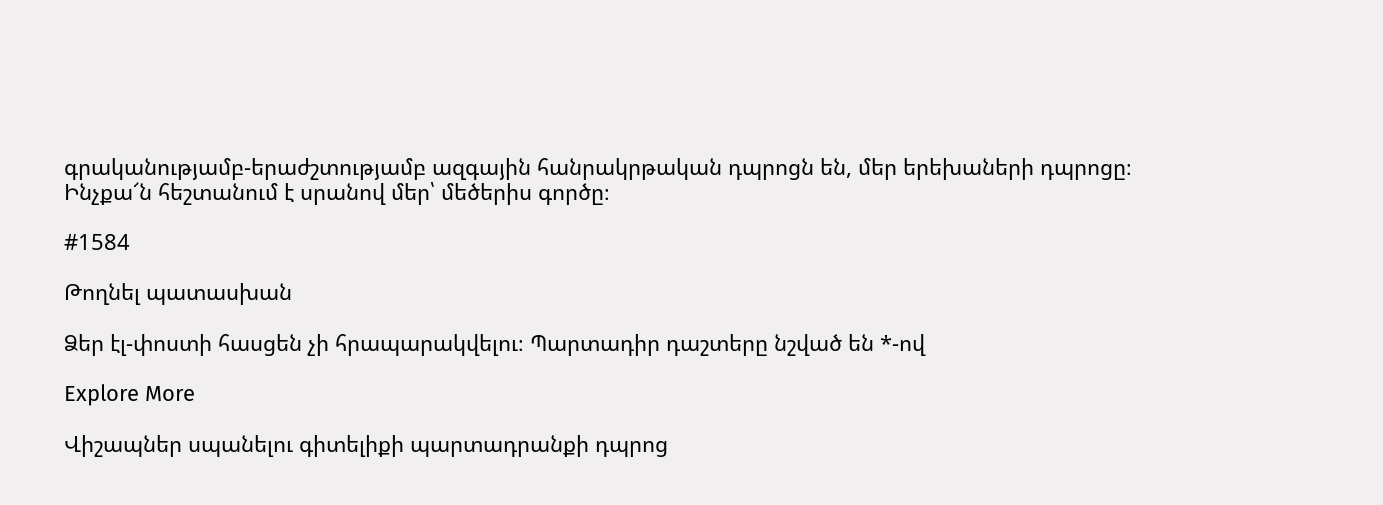գրականությամբ-երաժշտությամբ ազգային հանրակրթական դպրոցն են, մեր երեխաների դպրոցը։ Ինչքա՜ն հեշտանում է սրանով մեր՝ մեծերիս գործը։

#1584

Թողնել պատասխան

Ձեր էլ-փոստի հասցեն չի հրապարակվելու։ Պարտադիր դաշտերը նշված են *-ով

Explore More

Վիշապներ սպանելու գիտելիքի պարտադրանքի դպրոց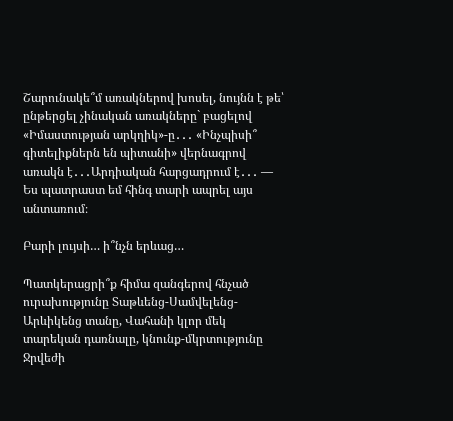Շարունակե՞մ առակներով խոսել, նույնն է թե՝ ընթերցել չինական առակները` բացելով «Իմաստության արկղիկ»-ը․․․ «Ինչպիսի՞ գիտելիքներն են պիտանի» վերնագրով առակն է․․․Արդիական հարցադրում է․․․ — Ես պատրաստ եմ հինգ տարի ապրել այս անտառում։

Բարի լույսի… ի՞նչն երևաց…

Պատկերացրի՞ք հիմա զանգերով հնչած ուրախությունը Տաթևենց-Սամվելենց-Արևիկենց տանը, Վահանի կլոր մեկ տարեկան դառնալը, կնունք-մկրտությունը Ջրվեժի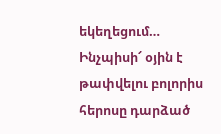եկեղեցում… Ինչպիսի՜ օյին է թափվելու բոլորիս հերոսը դարձած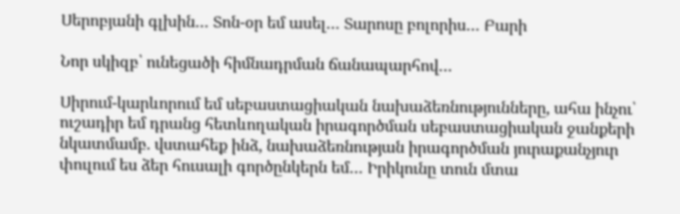Սերոբյանի գլխին… Տոն-օր եմ ասել… Տարոսը բոլորիս… Բարի

Նոր սկիզբ՝ ունեցածի հիմնադրման ճանապարհով…

Սիրում-կարևորում եմ սեբաստացիական նախաձեռնությունները, ահա ինչու՝ ուշադիր եմ դրանց հետևողական իրագործման սեբաստացիական ջանքերի նկատմամբ. վստահեք ինձ, նախաձեռնության իրագործման յուրաքանչյուր փուլում ես ձեր հուսալի գործընկերն եմ… Իրիկունը տուն մտա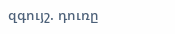զգույշ. դուռը